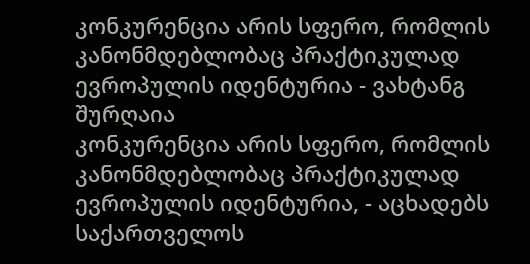კონკურენცია არის სფერო, რომლის კანონმდებლობაც პრაქტიკულად ევროპულის იდენტურია - ვახტანგ შურღაია
კონკურენცია არის სფერო, რომლის კანონმდებლობაც პრაქტიკულად ევროპულის იდენტურია, - აცხადებს საქართველოს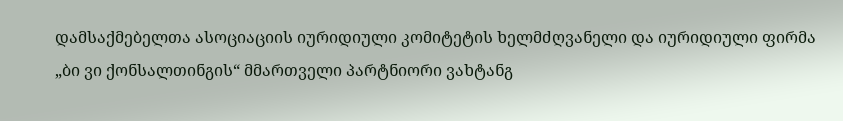დამსაქმებელთა ასოციაციის იურიდიული კომიტეტის ხელმძღვანელი და იურიდიული ფირმა „ბი ვი ქონსალთინგის“ მმართველი პარტნიორი ვახტანგ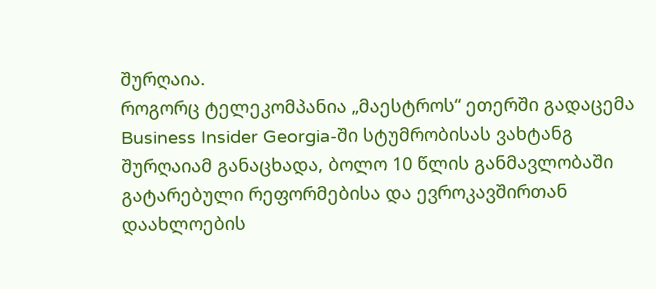შურღაია.
როგორც ტელეკომპანია „მაესტროს“ ეთერში გადაცემა Business Insider Georgia-ში სტუმრობისას ვახტანგ შურღაიამ განაცხადა, ბოლო 10 წლის განმავლობაში გატარებული რეფორმებისა და ევროკავშირთან დაახლოების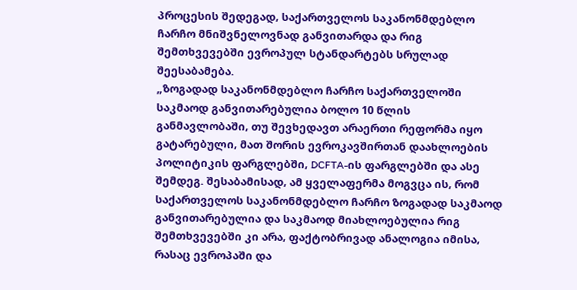პროცესის შედეგად, საქართველოს საკანონმდებლო ჩარჩო მნიშვნელოვნად განვითარდა და რიგ შემთხვევებში ევროპულ სტანდარტებს სრულად შეესაბამება.
„ზოგადად საკანონმდებლო ჩარჩო საქართველოში საკმაოდ განვითარებულია ბოლო 10 წლის განმავლობაში, თუ შევხედავთ არაერთი რეფორმა იყო გატარებული, მათ შორის ევროკავშირთან დაახლოების პოლიტიკის ფარგლებში, DCFTA-ის ფარგლებში და ასე შემდეგ. შესაბამისად, ამ ყველაფერმა მოგვცა ის, რომ საქართველოს საკანონმდებლო ჩარჩო ზოგადად საკმაოდ განვითარებულია და საკმაოდ მიახლოებულია რიგ შემთხვევებში კი არა, ფაქტობრივად ანალოგია იმისა, რასაც ევროპაში და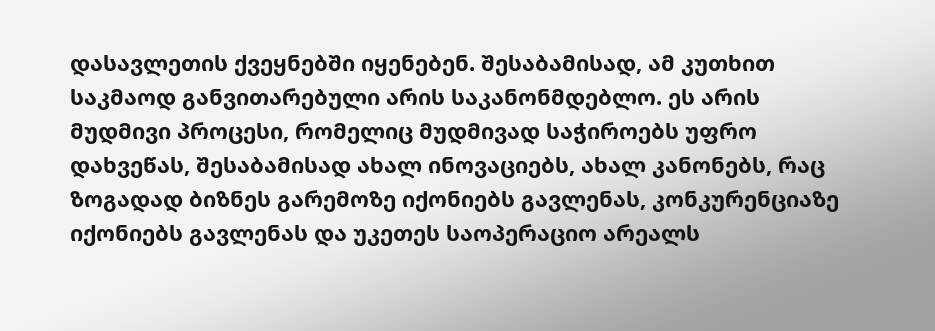დასავლეთის ქვეყნებში იყენებენ. შესაბამისად, ამ კუთხით საკმაოდ განვითარებული არის საკანონმდებლო. ეს არის მუდმივი პროცესი, რომელიც მუდმივად საჭიროებს უფრო დახვეწას, შესაბამისად ახალ ინოვაციებს, ახალ კანონებს, რაც ზოგადად ბიზნეს გარემოზე იქონიებს გავლენას, კონკურენციაზე იქონიებს გავლენას და უკეთეს საოპერაციო არეალს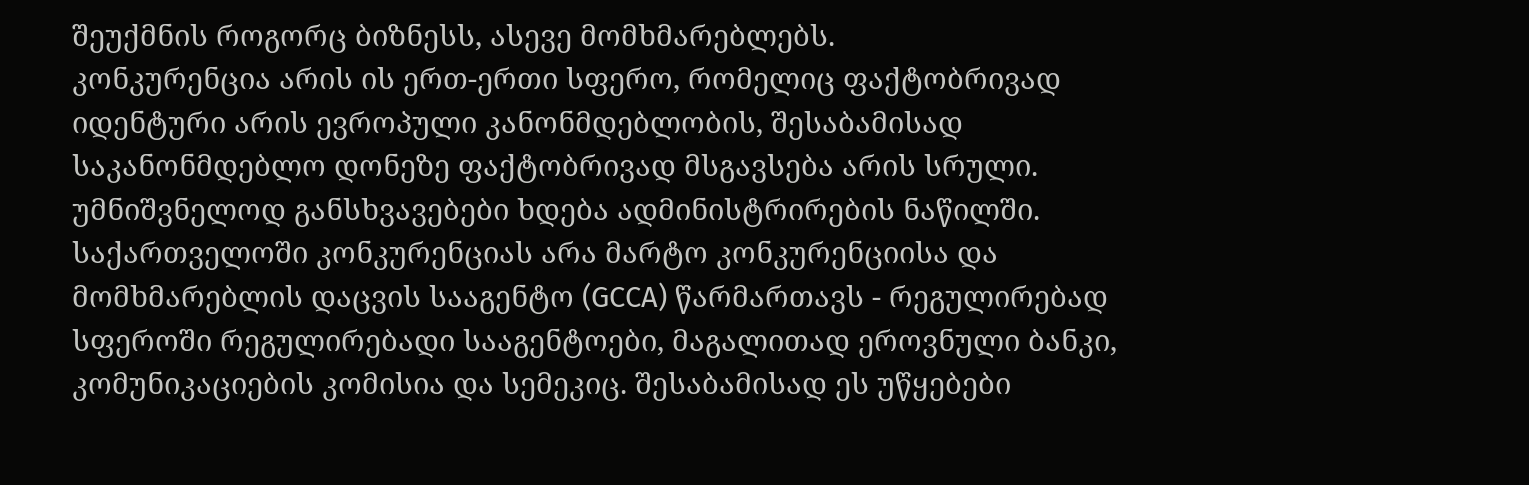შეუქმნის როგორც ბიზნესს, ასევე მომხმარებლებს.
კონკურენცია არის ის ერთ-ერთი სფერო, რომელიც ფაქტობრივად იდენტური არის ევროპული კანონმდებლობის, შესაბამისად საკანონმდებლო დონეზე ფაქტობრივად მსგავსება არის სრული. უმნიშვნელოდ განსხვავებები ხდება ადმინისტრირების ნაწილში. საქართველოში კონკურენციას არა მარტო კონკურენციისა და მომხმარებლის დაცვის სააგენტო (GCCA) წარმართავს - რეგულირებად სფეროში რეგულირებადი სააგენტოები, მაგალითად ეროვნული ბანკი, კომუნიკაციების კომისია და სემეკიც. შესაბამისად ეს უწყებები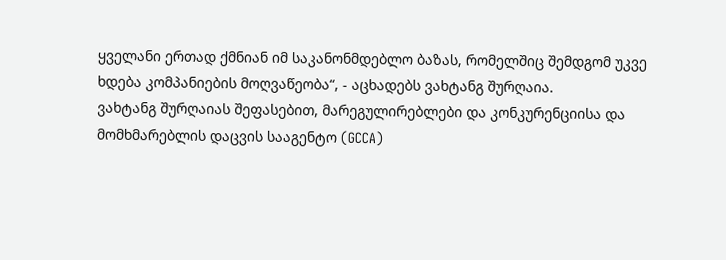ყველანი ერთად ქმნიან იმ საკანონმდებლო ბაზას, რომელშიც შემდგომ უკვე ხდება კომპანიების მოღვაწეობა“, - აცხადებს ვახტანგ შურღაია.
ვახტანგ შურღაიას შეფასებით, მარეგულირებლები და კონკურენციისა და მომხმარებლის დაცვის სააგენტო (GCCA)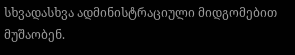სხვადასხვა ადმინისტრაციული მიდგომებით მუშაობენ.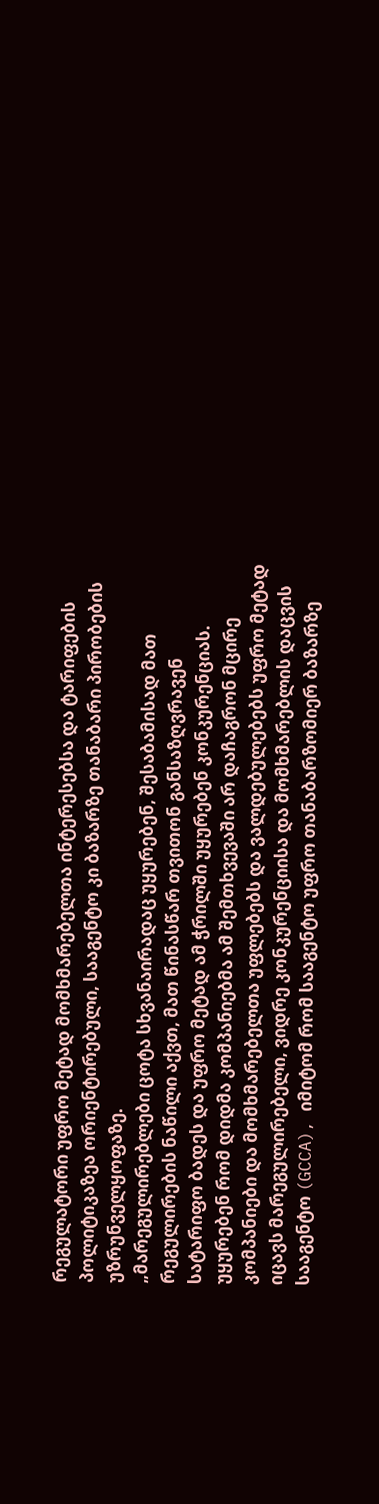რეგულატორი უფრო მეტად მომხმარებელთა ინტერესებსა და ტარიფების პოლიტიკაზეა ორიენტირებული, სააგენტო კი ბაზარზე თანაბარი პირობების უზრუნველყოფაზე.
„მარეგულირებლები ცოტა სხვანაირადაც უყურებენ, შესაბამისად მათ რეგულირების ნაწილი აქვთ, მათ წინასწარ თვითონ განსაზღვრავენ სატარიფო ბადეს და უფრო მეტად ამ ჭრილში უყურებენ კონკურენციას. უყურებენ რომ დიდმა კომპანიებმა ამ შემთხვევაში არ დაჩაგრონ მცირე კომპანიები და მომხმარებელთა უფლებებს და ვალდებულებებს უფრო მეტად იცავს მარეგულირებელი, ვიდრე კონკურენციისა და მომხმარებლის დაცვის სააგენტო (GCCA), იმიტომ რომ სააგენტო უფრო თანაბარზომიერ ბაზარზე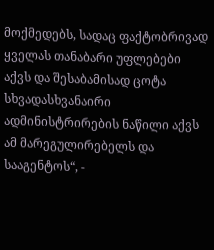მოქმედებს, სადაც ფაქტობრივად ყველას თანაბარი უფლებები აქვს და შესაბამისად ცოტა სხვადასხვანაირი ადმინისტრირების ნაწილი აქვს ამ მარეგულირებელს და სააგენტოს“, -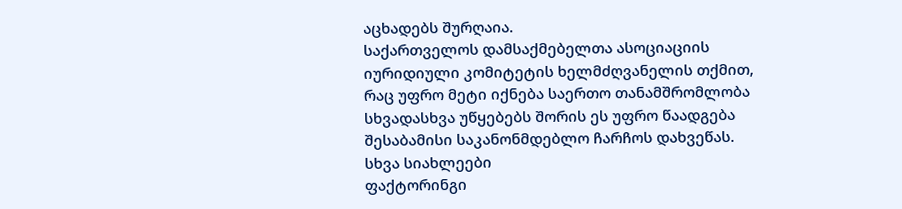აცხადებს შურღაია.
საქართველოს დამსაქმებელთა ასოციაციის იურიდიული კომიტეტის ხელმძღვანელის თქმით, რაც უფრო მეტი იქნება საერთო თანამშრომლობა სხვადასხვა უწყებებს შორის ეს უფრო წაადგება შესაბამისი საკანონმდებლო ჩარჩოს დახვეწას.
სხვა სიახლეები
ფაქტორინგი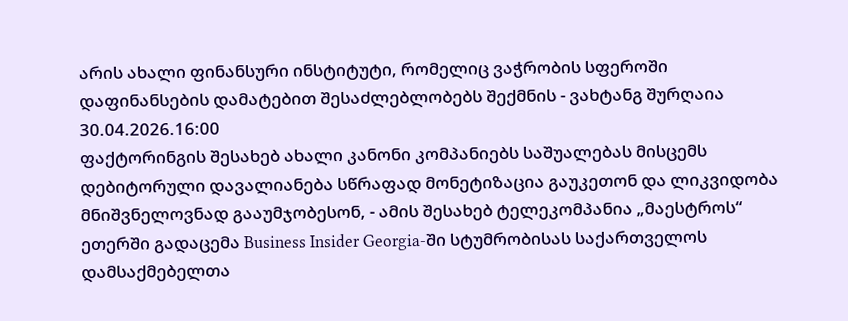არის ახალი ფინანსური ინსტიტუტი, რომელიც ვაჭრობის სფეროში დაფინანსების დამატებით შესაძლებლობებს შექმნის - ვახტანგ შურღაია
30.04.2026.16:00
ფაქტორინგის შესახებ ახალი კანონი კომპანიებს საშუალებას მისცემს დებიტორული დავალიანება სწრაფად მონეტიზაცია გაუკეთონ და ლიკვიდობა მნიშვნელოვნად გააუმჯობესონ, - ამის შესახებ ტელეკომპანია „მაესტროს“ ეთერში გადაცემა Business Insider Georgia-ში სტუმრობისას საქართველოს დამსაქმებელთა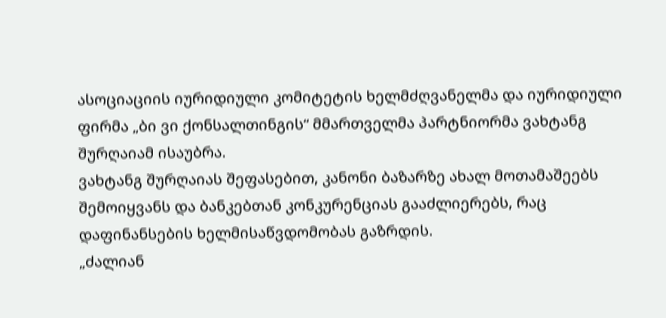ასოციაციის იურიდიული კომიტეტის ხელმძღვანელმა და იურიდიული ფირმა „ბი ვი ქონსალთინგის“ მმართველმა პარტნიორმა ვახტანგ შურღაიამ ისაუბრა.
ვახტანგ შურღაიას შეფასებით, კანონი ბაზარზე ახალ მოთამაშეებს შემოიყვანს და ბანკებთან კონკურენციას გააძლიერებს, რაც დაფინანსების ხელმისაწვდომობას გაზრდის.
„ძალიან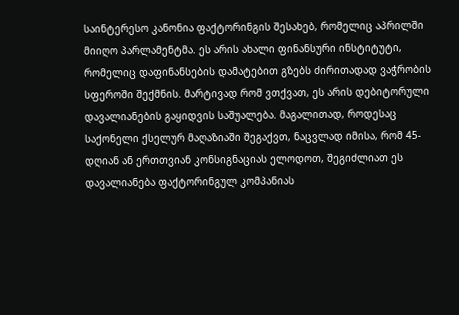საინტერესო კანონია ფაქტორინგის შესახებ, რომელიც აპრილში მიიღო პარლამენტმა. ეს არის ახალი ფინანსური ინსტიტუტი, რომელიც დაფინანსების დამატებით გზებს ძირითადად ვაჭრობის სფეროში შექმნის. მარტივად რომ ვთქვათ, ეს არის დებიტორული დავალიანების გაყიდვის საშუალება. მაგალითად, როდესაც საქონელი ქსელურ მაღაზიაში შეგაქვთ, ნაცვლად იმისა, რომ 45-დღიან ან ერთთვიან კონსიგნაციას ელოდოთ, შეგიძლიათ ეს დავალიანება ფაქტორინგულ კომპანიას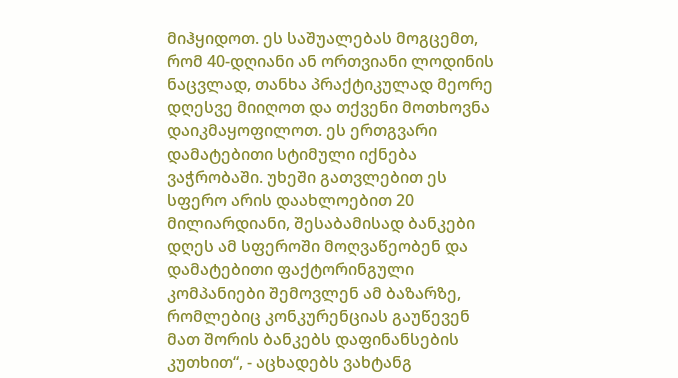მიჰყიდოთ. ეს საშუალებას მოგცემთ, რომ 40-დღიანი ან ორთვიანი ლოდინის ნაცვლად, თანხა პრაქტიკულად მეორე დღესვე მიიღოთ და თქვენი მოთხოვნა დაიკმაყოფილოთ. ეს ერთგვარი დამატებითი სტიმული იქნება ვაჭრობაში. უხეში გათვლებით ეს სფერო არის დაახლოებით 20 მილიარდიანი, შესაბამისად ბანკები დღეს ამ სფეროში მოღვაწეობენ და დამატებითი ფაქტორინგული კომპანიები შემოვლენ ამ ბაზარზე, რომლებიც კონკურენციას გაუწევენ მათ შორის ბანკებს დაფინანსების კუთხით“, - აცხადებს ვახტანგ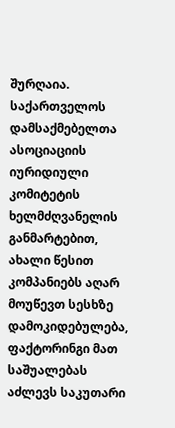შურღაია.
საქართველოს დამსაქმებელთა ასოციაციის იურიდიული კომიტეტის ხელმძღვანელის განმარტებით, ახალი წესით კომპანიებს აღარ მოუწევთ სესხზე დამოკიდებულება, ფაქტორინგი მათ საშუალებას აძლევს საკუთარი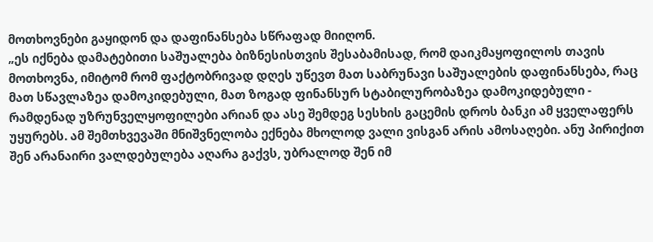მოთხოვნები გაყიდონ და დაფინანსება სწრაფად მიიღონ.
„ეს იქნება დამატებითი საშუალება ბიზნესისთვის შესაბამისად, რომ დაიკმაყოფილოს თავის მოთხოვნა, იმიტომ რომ ფაქტობრივად დღეს უწევთ მათ საბრუნავი საშუალების დაფინანსება, რაც მათ სწავლაზეა დამოკიდებული, მათ ზოგად ფინანსურ სტაბილურობაზეა დამოკიდებული - რამდენად უზრუნველყოფილები არიან და ასე შემდეგ სესხის გაცემის დროს ბანკი ამ ყველაფერს უყურებს. ამ შემთხვევაში მნიშვნელობა ექნება მხოლოდ ვალი ვისგან არის ამოსაღები. ანუ პირიქით შენ არანაირი ვალდებულება აღარა გაქვს, უბრალოდ შენ იმ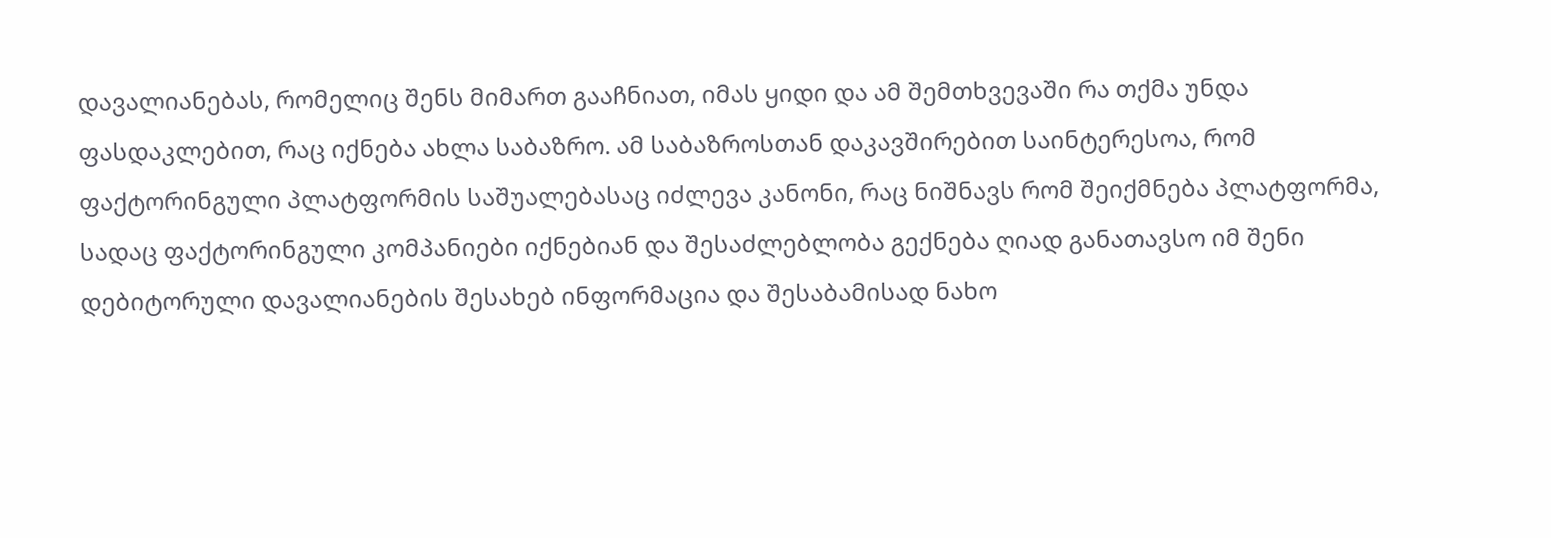დავალიანებას, რომელიც შენს მიმართ გააჩნიათ, იმას ყიდი და ამ შემთხვევაში რა თქმა უნდა ფასდაკლებით, რაც იქნება ახლა საბაზრო. ამ საბაზროსთან დაკავშირებით საინტერესოა, რომ ფაქტორინგული პლატფორმის საშუალებასაც იძლევა კანონი, რაც ნიშნავს რომ შეიქმნება პლატფორმა, სადაც ფაქტორინგული კომპანიები იქნებიან და შესაძლებლობა გექნება ღიად განათავსო იმ შენი დებიტორული დავალიანების შესახებ ინფორმაცია და შესაბამისად ნახო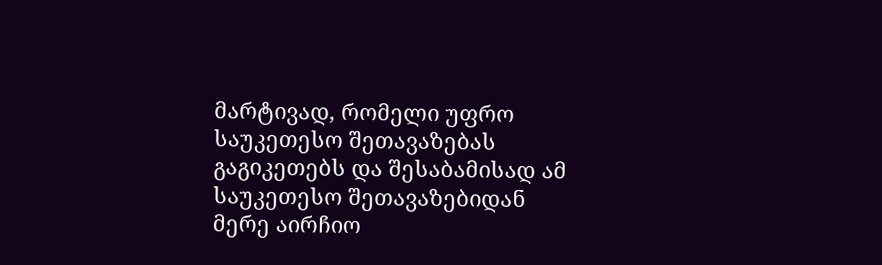მარტივად, რომელი უფრო საუკეთესო შეთავაზებას გაგიკეთებს და შესაბამისად ამ საუკეთესო შეთავაზებიდან მერე აირჩიო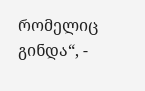რომელიც გინდა“, -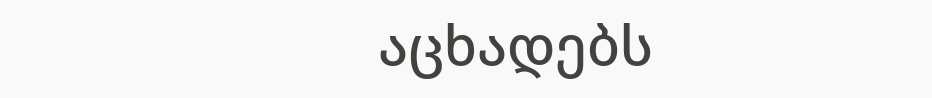აცხადებს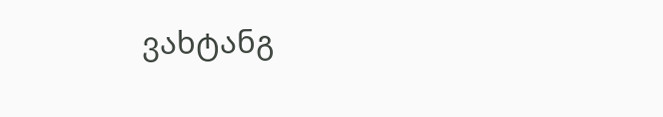ვახტანგ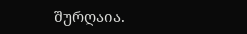შურღაია.